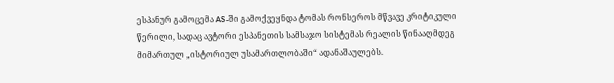ესპანურ გამოცემა AS-ში გამოქვეყნდა ტომას რონსეროს მწვავე კრიტიკული წერილი, სადაც ავტორი ესპანეთის სამსაჯო სისტემას რეალის წინააღმდეგ მიმართულ „ისტორიულ უსამართლობაში“ ადანაშაულებს.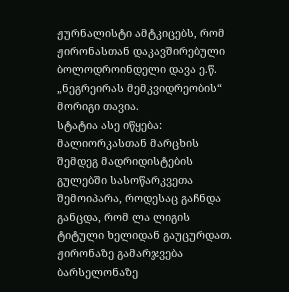ჟურნალისტი ამტკიცებს, რომ ჟირონასთან დაკავშირებული ბოლოდროინდელი დავა ე.წ. „ნეგრეირას მემკვიდრეობის“ მორიგი თავია.
სტატია ასე იწყება:
მალიორკასთან მარცხის შემდეგ მადრიდისტების გულებში სასოწარკვეთა შემოიპარა, როდესაც გაჩნდა განცდა, რომ ლა ლიგის ტიტული ხელიდან გაუცურდათ.
ჟირონაზე გამარჯვება ბარსელონაზე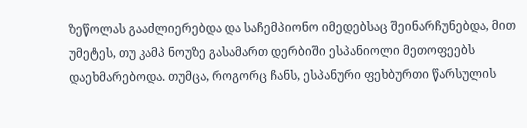ზეწოლას გააძლიერებდა და საჩემპიონო იმედებსაც შეინარჩუნებდა, მით უმეტეს, თუ კამპ ნოუზე გასამართ დერბიში ესპანიოლი მეთოფეებს დაეხმარებოდა. თუმცა, როგორც ჩანს, ესპანური ფეხბურთი წარსულის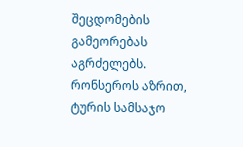შეცდომების გამეორებას აგრძელებს.
რონსეროს აზრით, ტურის სამსაჯო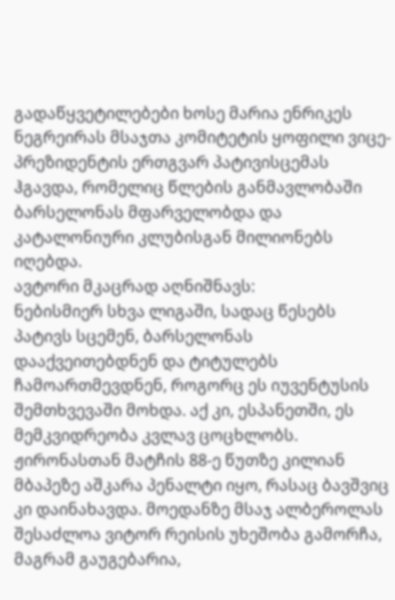გადაწყვეტილებები ხოსე მარია ენრიკეს ნეგრეირას მსაჯთა კომიტეტის ყოფილი ვიცე-პრეზიდენტის ერთგვარ პატივისცემას ჰგავდა, რომელიც წლების განმავლობაში ბარსელონას მფარველობდა და კატალონიური კლუბისგან მილიონებს იღებდა.
ავტორი მკაცრად აღნიშნავს:
ნებისმიერ სხვა ლიგაში, სადაც წესებს პატივს სცემენ, ბარსელონას დააქვეითებდნენ და ტიტულებს ჩამოართმევდნენ, როგორც ეს იუვენტუსის შემთხვევაში მოხდა. აქ კი, ესპანეთში, ეს მემკვიდრეობა კვლავ ცოცხლობს.
ჟირონასთან მატჩის 88-ე წუთზე კილიან მბაპეზე აშკარა პენალტი იყო, რასაც ბავშვიც კი დაინახავდა. მოედანზე მსაჯ ალბეროლას შესაძლოა ვიტორ რეისის უხეშობა გამორჩა, მაგრამ გაუგებარია,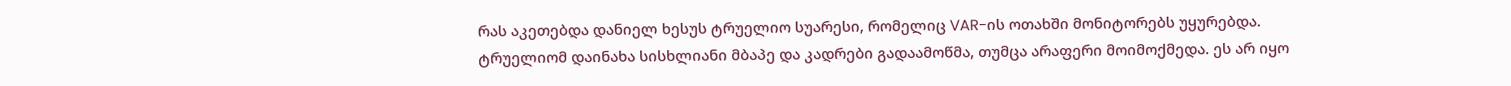რას აკეთებდა დანიელ ხესუს ტრუელიო სუარესი, რომელიც VAR-ის ოთახში მონიტორებს უყურებდა.
ტრუელიომ დაინახა სისხლიანი მბაპე და კადრები გადაამოწმა, თუმცა არაფერი მოიმოქმედა. ეს არ იყო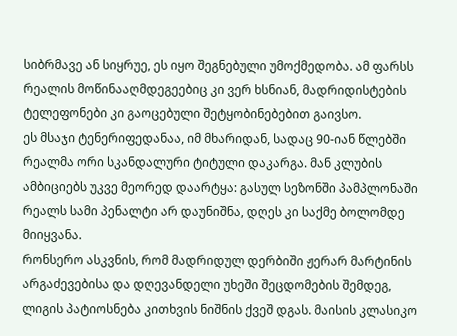სიბრმავე ან სიყრუე, ეს იყო შეგნებული უმოქმედობა. ამ ფარსს რეალის მოწინააღმდეგეებიც კი ვერ ხსნიან, მადრიდისტების ტელეფონები კი გაოცებული შეტყობინებებით გაივსო.
ეს მსაჯი ტენერიფედანაა, იმ მხარიდან, სადაც 90-იან წლებში რეალმა ორი სკანდალური ტიტული დაკარგა. მან კლუბის ამბიციებს უკვე მეორედ დაარტყა: გასულ სეზონში პამპლონაში რეალს სამი პენალტი არ დაუნიშნა, დღეს კი საქმე ბოლომდე მიიყვანა.
რონსერო ასკვნის, რომ მადრიდულ დერბიში ჟერარ მარტინის არგაძევებისა და დღევანდელი უხეში შეცდომების შემდეგ, ლიგის პატიოსნება კითხვის ნიშნის ქვეშ დგას. მაისის კლასიკო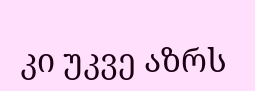კი უკვე აზრს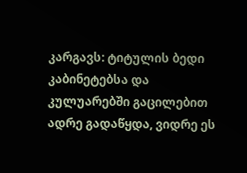კარგავს: ტიტულის ბედი კაბინეტებსა და კულუარებში გაცილებით ადრე გადაწყდა, ვიდრე ეს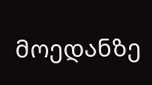მოედანზე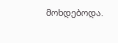მოხდებოდა.